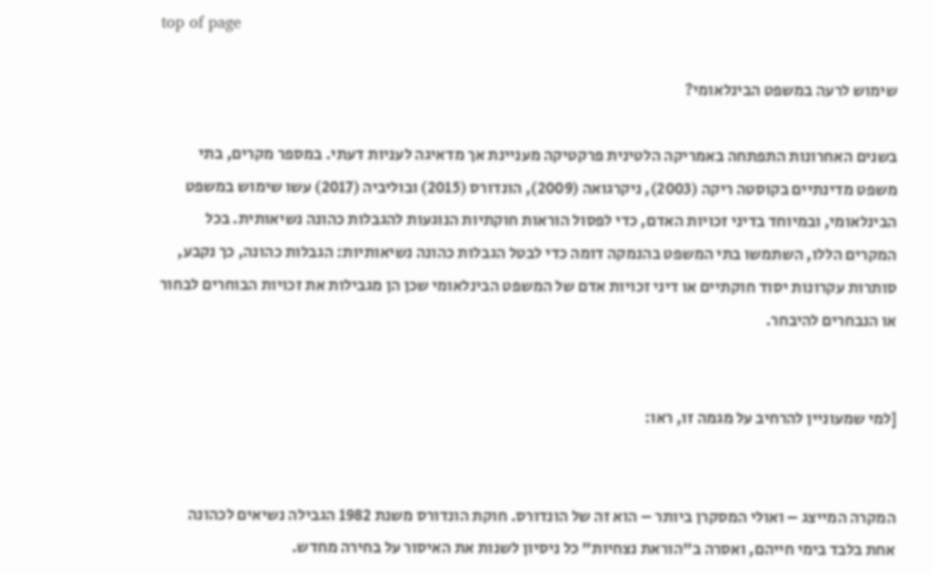top of page

שימוש לרעה במשפט הבינלאומי?

בשנים האחרונות התפתחה באמריקה הלטינית פרקטיקה מעניינת אך מדאיגה לעניות דעתי. במספר מקרים, בתי משפט מדינתיים בקוסטה ריקה (2003), ניקרגואה (2009), הונדורס (2015) ובוליביה (2017) עשו שימוש במשפט הבינלאומי, ובמיוחד בדיני זכויות האדם, כדי לפסול הוראות חוקתיות הנוגעות להגבלות כהונה נשיאותית. בכל המקרים הללו, השתמשו בתי המשפט בהנמקה דומה כדי לבטל הגבלות כהונה נשיאותיות: הגבלות כהונה, כך נקבע, סותרות עקרונות יסוד חוקתיים או דיני זכויות אדם של המשפט הבינלאומי שכן הן מגבילות את זכויות הבוחרים לבחור או הנבחרים להיבחר.


[למי שמעוניין להרחיב על מגמה זו, ראו:


המקרה המייצג – ואולי המסקרן ביותר – הוא זה של הונדורס. חוקת הונדורס משנת 1982 הגבילה נשיאים לכהונה אחת בלבד בימי חייהם, ואסרה ב"הוראת נצחיות" כל ניסיון לשנות את האיסור על בחירה מחדש.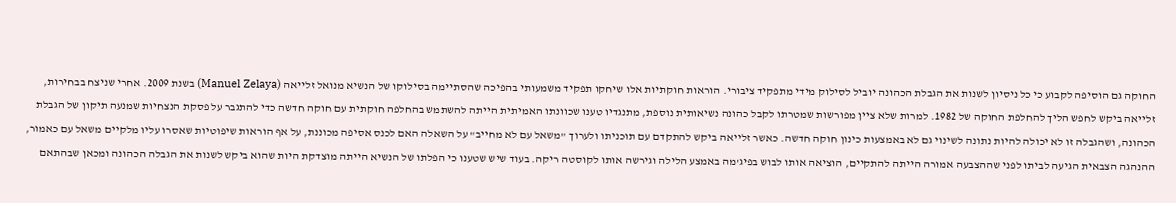החוקה גם הוסיפה לקבוע כי כל ניסיון לשנות את הגבלת הכהונה יוביל לסילוק מידי מתפקיד ציבורי. הוראות חוקתיות אלו שיחקו תפקיד משמעותי בהפיכה שהסתיימה בסילוקו של הנשיא מנואל זלייאה (Manuel Zelaya) בשנת 2009. אחרי שניצח בבחירות, זלייאה ביקש לחפש הליך להחלפת החוקה של 1982. למרות שלא ציין מפורשות שמטרתו לקבל כהונה נשיאותית נוספת, מתנגדיו טענו שכוונתו האמיתית הייתה להשתמש בהחלפה חוקתית עם חוקה חדשה כדי להתגבר על פסקת הנצחיות שמנעה תיקון של הגבלת הכהונה, ושהגבלה זו לא יכולה להיות נתונה לשינוי גם לא באמצעות כינון חוקה חדשה. כאשר זלייאה ביקש להתקדם עם תוכניתו ולערוך "משאל עם לא מחייב" על השאלה האם לכנס אסיפה מכוננת, על אף הוראות שיפוטיות שאסרו עליו מלקיים משאל עם כאמור, ההנהגה הצבאית הגיעה לביתו לפני שההצבעה אמורה הייתה להתקיים, הוציאה אותו לבוש בפיג'מה באמצע הלילה וגירשה אותו לקוסטה ריקה. בעוד שיש שטענו כי הפלתו של הנשיא הייתה מוצדקת היות שהוא ביקש לשנות את הגבלה הכהונה ומכאן שבהתאם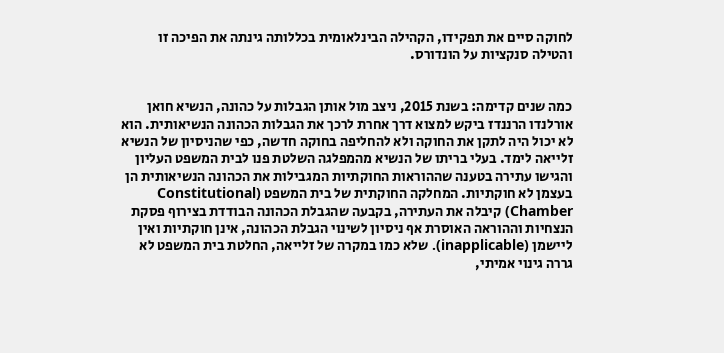לחוקה סיים את תפקידו, הקהילה הבינלאומית בכללותה גינתה את הפיכה זו והטילה סנקציות על הונדורס.


כמה שנים קדימה: בשנת 2015, ניצב מול אותן הגבלות על כהונה, הנשיא חואן אורלנדו הרננדז ביקש למצוא דרך אחרת לרכך את הגבלות הכהונה הנשיאותית. הוא לא יכול היה לתקן את החוקה ולא להחליפה בחוקה חדשה, כפי שהניסיון של הנשיא זלייאה לימד. בעלי בריתו של הנשיא מהמפלגה השלטת פנו לבית המשפט העליון והגישו עתירה בטענה שההוראות החוקתיות המגבילות את הכהונה הנשיאותית הן בעצמן לא חוקתיות. המחלקה החוקתית של בית המשפט (Constitutional Chamber) קיבלה את העתירה, בקבעה שהגבלת הכהונה הבודדת בצירוף פסקת הנצחיות וההוראה האוסרת אף ניסיון לשינוי הגבלת הכהונה, אינן חוקתיות ואין ליישמן (inapplicable). שלא כמו במקרה של זלייאה, החלטת בית המשפט לא גררה גינוי אמיתי,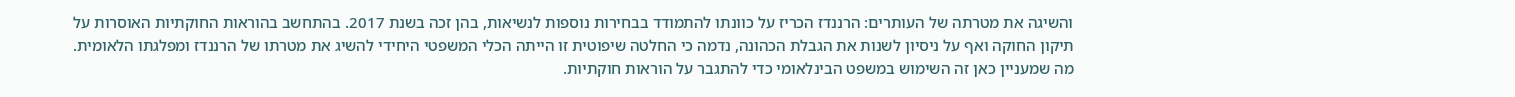והשיגה את מטרתה של העותרים: הרננדז הכריז על כוונתו להתמודד בבחירות נוספות לנשיאות, בהן זכה בשנת 2017. בהתחשב בהוראות החוקתיות האוסרות על תיקון החוקה ואף על ניסיון לשנות את הגבלת הכהונה, נדמה כי החלטה שיפוטית זו הייתה הכלי המשפטי היחידי להשיג את מטרתו של הרננדז ומפלגתו הלאומית. מה שמעניין כאן זה השימוש במשפט הבינלאומי כדי להתגבר על הוראות חוקתיות.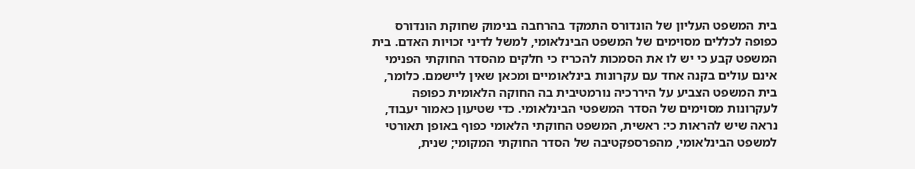בית המשפט העליון של הונדורס התמקד בהרחבה בנימוק שחוקת הונדורס כפופה לכללים מסוימים של המשפט הבינלאומי, למשל לדיני זכויות האדם. בית המשפט קבע כי יש לו את הסמכות להכריז כי חלקים מהסדר החוקתי הפנימי אינם עולים בקנה אחד עם עקרונות בינלאומיים ומכאן שאין ליישמם. כלומר, בית המשפט הצביע על היררכיה נורמטיבית בה החוקה הלאומית כפופה לעקרונות מסוימים של הסדר המשפטי הבינלאומי. כדי שטיעון כאמור יעבוד, נראה שיש להראות כי: ראשית, המשפט החוקתי הלאומי כפוף באופן תאורטי למשפט הבינלאומי, מהפרספקטיבה של הסדר החוקתי המקומי; שנית,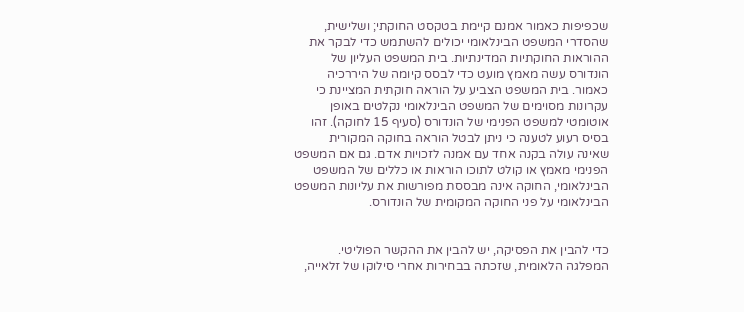שכפיפות כאמור אמנם קיימת בטקסט החוקתי; ושלישית, שהסדרי המשפט הבינלאומי יכולים להשתמש כדי לבקר את ההוראות החוקתיות המדינתיות. בית המשפט העליון של הונדורס עשה מאמץ מועט כדי לבסס קיומה של היררכיה כאמור. בית המשפט הצביע על הוראה חוקתית המציינת כי עקרונות מסוימים של המשפט הבינלאומי נקלטים באופן אוטומטי למשפט הפנימי של הונדורס (סעיף 15 לחוקה). זהו בסיס רעוע לטענה כי ניתן לבטל הוראה בחוקה המקורית שאינה עולה בקנה אחד עם אמנה לזכויות אדם. גם אם המשפט הפנימי מאמץ או קולט לתוכו הוראות או כללים של המשפט הבינלאומי, החוקה אינה מבססת מפורשות את עליונות המשפט הבינלאומי על פני החוקה המקומית של הונדורס.


כדי להבין את הפסיקה, יש להבין את ההקשר הפוליטי. המפלגה הלאומית, שזכתה בבחירות אחרי סילוקו של זלאייה,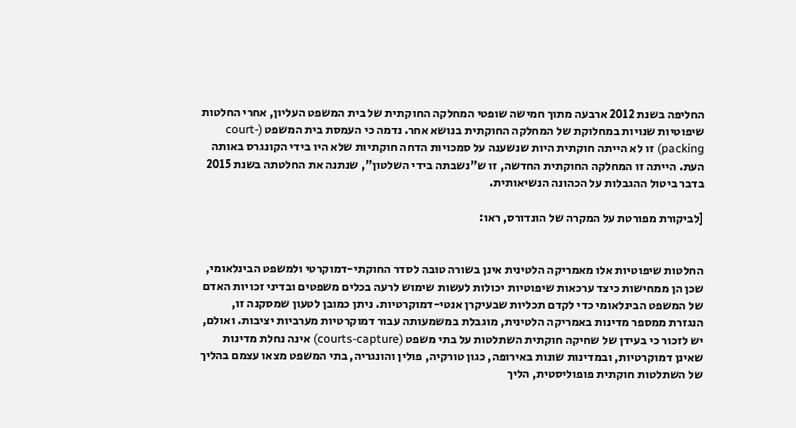החליפה בשנת 2012 ארבעה מתוך חמישה שופטי המחלקה החוקתית של בית המשפט העליון, אחרי החלטות שיפוטיות שנויות במחלוקת של המחלקה החוקתית בנושא אחר. נדמה כי העמסת בית המשפט (court-packing) זו לא הייתה חוקתית היות שנשענה על סמכויות הדחה חוקתיות שלא היו בידי הקונגרס באותה העת. הייתה זו המחלקה החוקתית החדשה, זו ש"נשבתה בידי השלטון", שנתנה את החלטתה בשנת 2015 בדבר ביטול ההגבלות על הכהונה הנשיאותית.

[לביקורת מפורטת על המקרה של הונדורס, ראו:


החלטות שיפוטיות אלו מאמריקה הלטינית אינן בשורה טובה לסדר החוקתי-דמוקרטי ולמשפט הבינלאומי, שכן הן ממחישות כיצד ערכאות שיפוטיות יכולות לעשות שימוש לרעה בכלים משפטים ובדיני זכויות האדם של המשפט הבינלאומי כדי לקדם תכליות שבעיקרן אנטי-דמוקרטיות. ניתן כמובן לטעון שמסקנה זו, הנגזרת ממספר מדינות באמריקה הלטינית, מוגבלת במשמעותה עבור דמוקרטיות מערביות יציבות. ואולם, יש לזכור כי בעידן של שחיקה חוקתית השתלטות על בתי משפט (courts-capture) אינה נחלת מדינות שאינן דמוקרטיות, ובמדינות שונות באירופה, כגון טורקיה, פולין והונגריה, בתי המשפט מצאו עצמם בהליך של השתלטות חוקתית פופוליסטית, הליך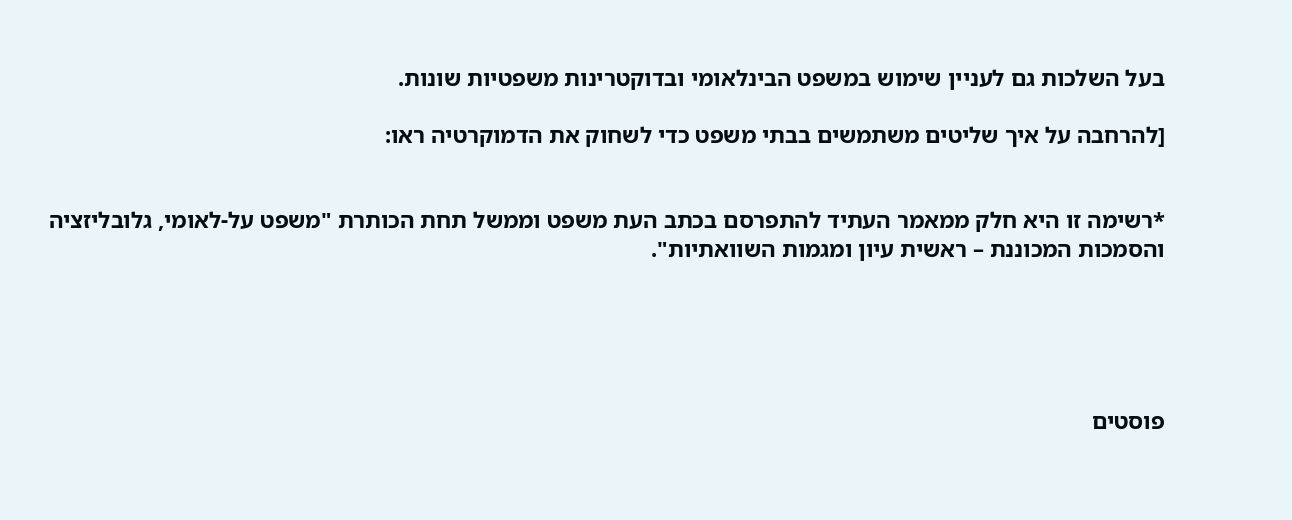בעל השלכות גם לעניין שימוש במשפט הבינלאומי ובדוקטרינות משפטיות שונות.

[להרחבה על איך שליטים משתמשים בבתי משפט כדי לשחוק את הדמוקרטיה ראו:


*רשימה זו היא חלק ממאמר העתיד להתפרסם בכתב העת משפט וממשל תחת הכותרת "משפט על-לאומי, גלובליזציה והסמכות המכוננת – ראשית עיון ומגמות השוואתיות".





פוסטים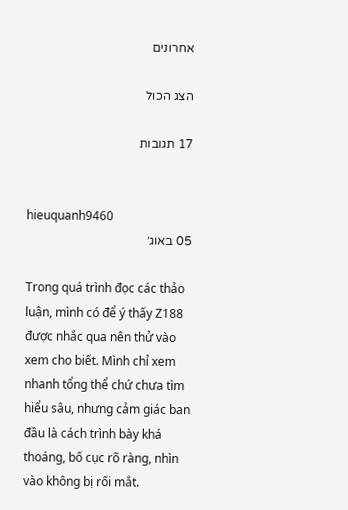אחרונים

הצג הכול

17 תגובות


hieuquanh9460
05 באוג׳

Trong quá trình đọc các thảo luận, mình có để ý thấy Z188 được nhắc qua nên thử vào xem cho biết. Mình chỉ xem nhanh tổng thể chứ chưa tìm hiểu sâu, nhưng cảm giác ban đầu là cách trình bày khá thoáng, bố cục rõ ràng, nhìn vào không bị rối mắt.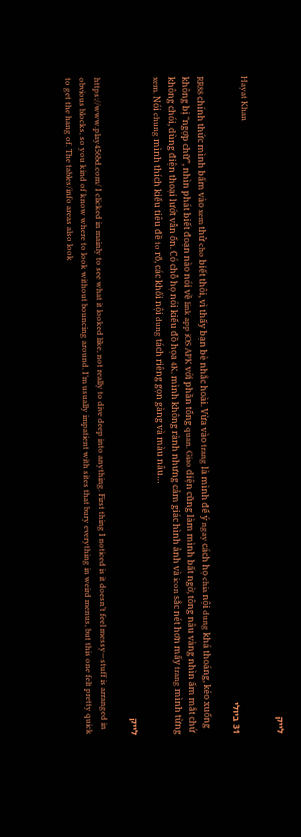לייק

Hayat Khan
31 ביולי

RR88 chính thức mình bấm vào xem thử cho biết thôi, vì thấy bạn bè nhắc hoài. Vừa vào trang là mình để ý ngay cách họ chia nội dung khá thoáng, kéo xuống không bị “ngợp chữ”, nhìn phát biết đoạn nào nói về link app iOS APK với phần tổng quan. Giao diện cũng làm mình bất ngờ, tông nâu vàng nhìn ấm mắt chứ không chói, dùng điện thoại lướt vẫn ổn. Có chỗ họ nói kiểu đồ họa 4K, mình không rành nhưng cảm giác hình ảnh và icon sắc nét hơn mấy trang mình từng xem. Nói chung mình thích kiểu tiêu đề to rõ, các khối nội dung tách riêng gọn gàng và màu nâu…

לייק

https://www.play456bd.com/ I clicked in mainly to see what it looked like, not really to dive deep into anything. First thing I noticed is it doesn’t feel messy—stuff is arranged in obvious blocks, so you kind of know where to look without bouncing around. I’m usually impatient with sites that bury everything in weird menus, but this one felt pretty quick to get the hang of. The tables/info areas also look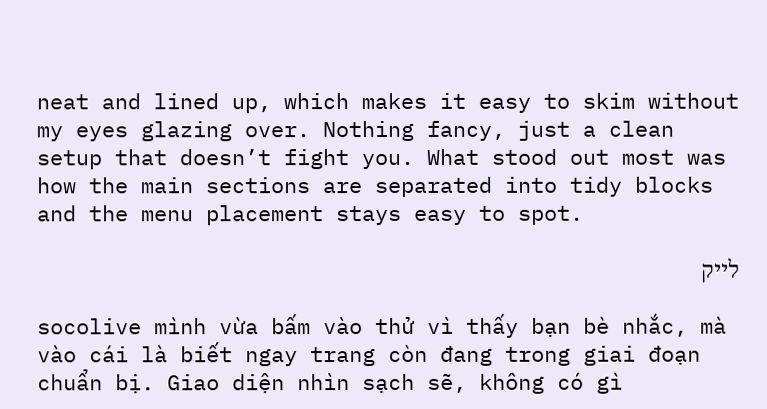neat and lined up, which makes it easy to skim without my eyes glazing over. Nothing fancy, just a clean setup that doesn’t fight you. What stood out most was how the main sections are separated into tidy blocks and the menu placement stays easy to spot.

לייק

socolive mình vừa bấm vào thử vì thấy bạn bè nhắc, mà vào cái là biết ngay trang còn đang trong giai đoạn chuẩn bị. Giao diện nhìn sạch sẽ, không có gì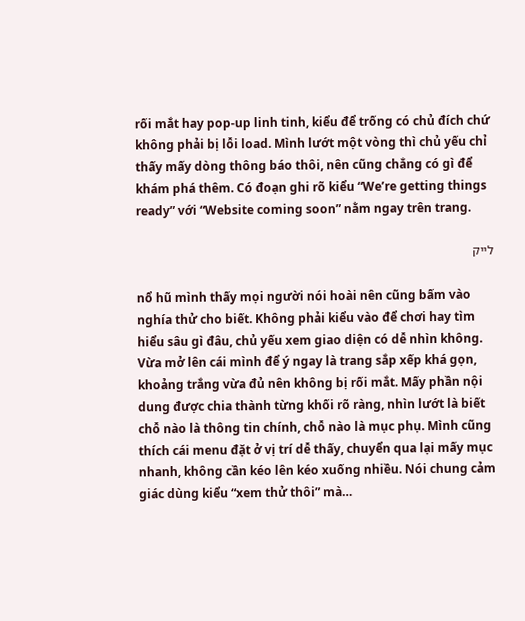rối mắt hay pop-up linh tinh, kiểu để trống có chủ đích chứ không phải bị lỗi load. Mình lướt một vòng thì chủ yếu chỉ thấy mấy dòng thông báo thôi, nên cũng chẳng có gì để khám phá thêm. Có đoạn ghi rõ kiểu “We’re getting things ready” với “Website coming soon” nằm ngay trên trang.

לייק

nổ hũ mình thấy mọi người nói hoài nên cũng bấm vào nghía thử cho biết. Không phải kiểu vào để chơi hay tìm hiểu sâu gì đâu, chủ yếu xem giao diện có dễ nhìn không. Vừa mở lên cái mình để ý ngay là trang sắp xếp khá gọn, khoảng trắng vừa đủ nên không bị rối mắt. Mấy phần nội dung được chia thành từng khối rõ ràng, nhìn lướt là biết chỗ nào là thông tin chính, chỗ nào là mục phụ. Mình cũng thích cái menu đặt ở vị trí dễ thấy, chuyển qua lại mấy mục nhanh, không cần kéo lên kéo xuống nhiều. Nói chung cảm giác dùng kiểu “xem thử thôi” mà…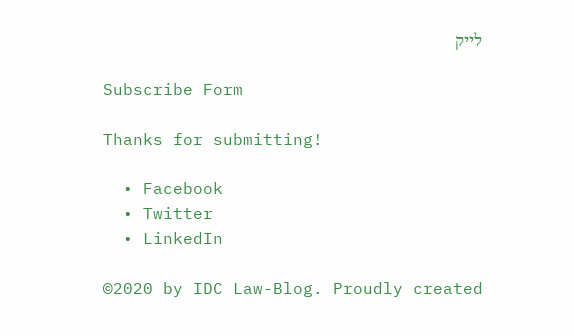לייק

Subscribe Form

Thanks for submitting!

  • Facebook
  • Twitter
  • LinkedIn

©2020 by IDC Law-Blog. Proudly created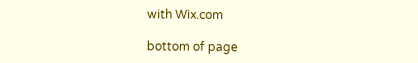with Wix.com

bottom of page